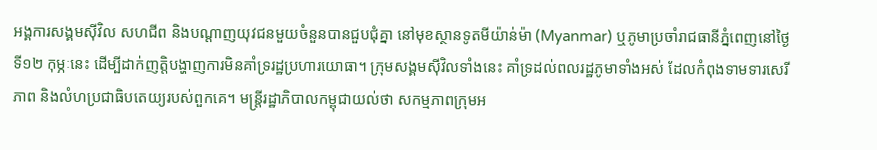អង្គការសង្គមស៊ីវិល សហជីព និងបណ្ដាញយុវជនមួយចំនួនបានជួបជុំគ្នា នៅមុខស្ថានទូតមីយ៉ាន់ម៉ា (Myanmar) ឬភូមាប្រចាំរាជធានីភ្នំពេញនៅថ្ងៃទី១២ កុម្ភៈនេះ ដើម្បីដាក់ញត្តិបង្ហាញការមិនគាំទ្ររដ្ឋប្រហារយោធា។ ក្រុមសង្គមស៊ីវិលទាំងនេះ គាំទ្រដល់ពលរដ្ឋភូមាទាំងអស់ ដែលកំពុងទាមទារសេរីភាព និងលំហប្រជាធិបតេយ្យរបស់ពួកគេ។ មន្ត្រីរដ្ឋាភិបាលកម្ពុជាយល់ថា សកម្មភាពក្រុមអ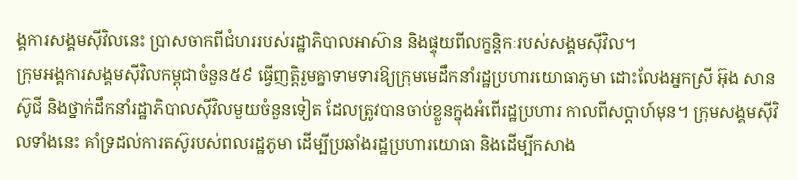ង្គការសង្គមស៊ីវិលនេះ ប្រាសចាកពីជំហររបស់រដ្ឋាភិបាលអាស៊ាន និងផ្ទុយពីលក្ខន្តិកៈរបស់សង្គមស៊ីវិល។
ក្រុមអង្គការសង្គមស៊ីវិលកម្ពុជាចំនួន៥៩ ធ្វើញត្តិរួមគ្នាទាមទារឱ្យក្រុមមេដឹកនាំរដ្ឋប្រហារយោធាភូមា ដោះលែងអ្នកស្រី អ៊ុង សានស៊ូជី និងថ្នាក់ដឹកនាំរដ្ឋាភិបាលស៊ីវិលមួយចំនួនទៀត ដែលត្រូវបានចាប់ខ្លួនក្នុងអំពើរដ្ឋប្រហារ កាលពីសប្ដាហ៍មុន។ ក្រុមសង្គមស៊ីវិលទាំងនេះ គាំទ្រដល់ការតស៊ូរបស់ពលរដ្ឋភូមា ដើម្បីប្រឆាំងរដ្ឋប្រហារយោធា និងដើម្បីកសាង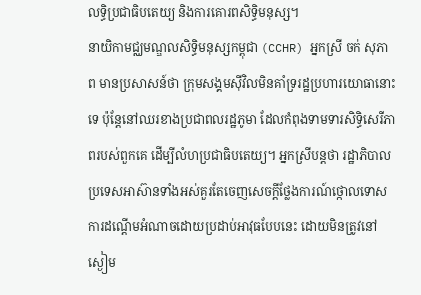លទ្ធិប្រជាធិបតេយ្យ និងការគោរពសិទ្ធិមនុស្ស។
នាយិកាមជ្ឈមណ្ឌលសិទ្ធិមនុស្សកម្ពុជា (CCHR) អ្នកស្រី ចក់ សុភាព មានប្រសាសន៍ថា ក្រុមសង្គមស៊ីវិលមិនគាំទ្ររដ្ឋប្រហារយោធានោះទេ ប៉ុន្តែនៅឈរខាងប្រជាពលរដ្ឋភូមា ដែលកំពុងទាមទារសិទ្ធិសេរីភាពរបស់ពួកគេ ដើម្បីលំហប្រជាធិបតេយ្យ។ អ្នកស្រីបន្តថា រដ្ឋាភិបាលប្រទេសអាស៊ានទាំងអស់គួរតែចេញសេចក្ដីថ្លែងការណ៍ថ្កោលទោសការដណ្ដើមអំណាចដោយប្រដាប់អាវុធបែបនេះ ដោយមិនត្រូវនៅស្ងៀម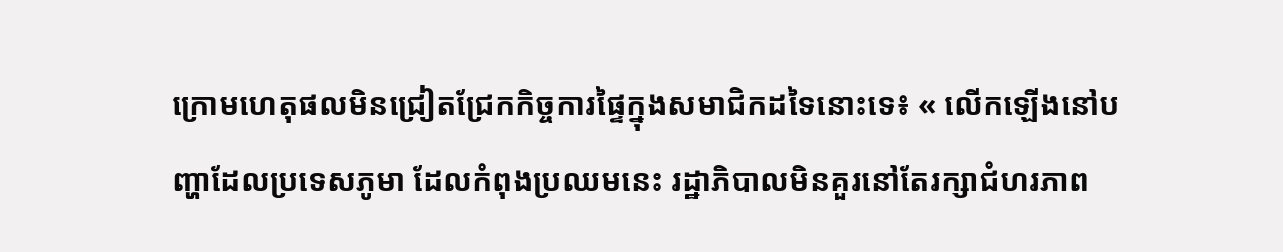ក្រោមហេតុផលមិនជ្រៀតជ្រែកកិច្ចការផ្ទៃក្នុងសមាជិកដទៃនោះទេ៖ « លើកឡើងនៅបញ្ហាដែលប្រទេសភូមា ដែលកំពុងប្រឈមនេះ រដ្ឋាភិបាលមិនគួរនៅតែរក្សាជំហរភាព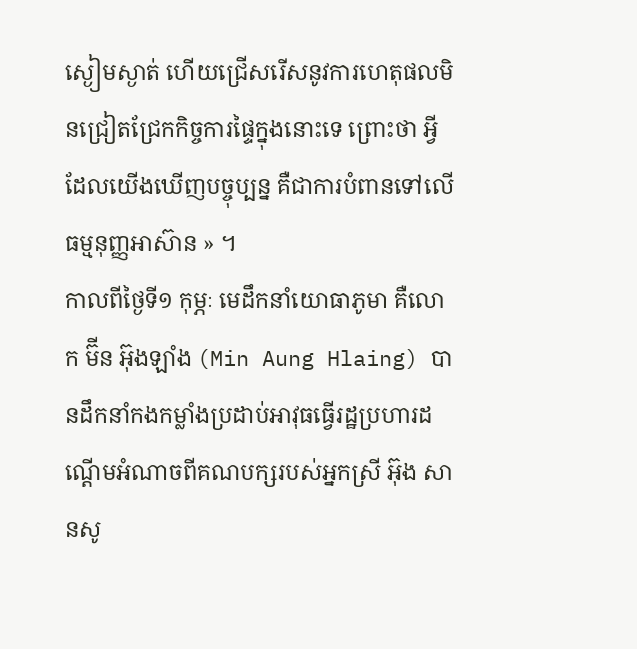ស្ងៀមស្ងាត់ ហើយជ្រើសរើសនូវការហេតុផលមិនជ្រៀតជ្រែកកិច្ចការផ្ទៃក្នុងនោះទេ ព្រោះថា អ្វីដែលយើងឃើញបច្ចុប្បន្ន គឺជាការបំពានទៅលើធម្មនុញ្ញអាស៊ាន » ។
កាលពីថ្ងៃទី១ កុម្ភៈ មេដឹកនាំយោធាភូមា គឺលោក ម៊ីន អ៊ុងឡាំង (Min Aung Hlaing) បានដឹកនាំកងកម្លាំងប្រដាប់អាវុធធ្វើរដ្ឋប្រហារដណ្ដើមអំណាចពីគណបក្សរបស់អ្នកស្រី អ៊ុង សានសូ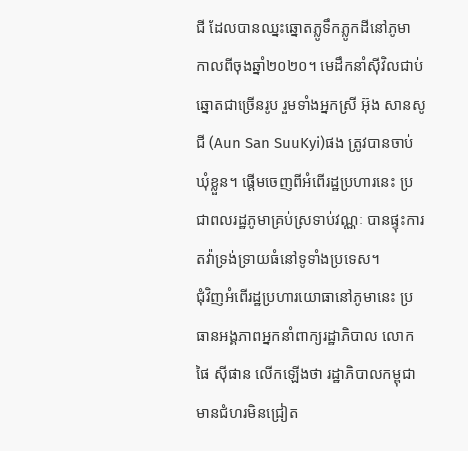ជី ដែលបានឈ្នះឆ្នោតភ្លូទឹកភ្លូកដីនៅភូមា កាលពីចុងឆ្នាំ២០២០។ មេដឹកនាំស៊ីវិលជាប់ឆ្នោតជាច្រើនរូប រួមទាំងអ្នកស្រី អ៊ុង សានសូជី (Aun San SuuKyi)ផង ត្រូវបានចាប់ឃុំខ្លួន។ ផ្ដើមចេញពីអំពើរដ្ឋប្រហារនេះ ប្រជាពលរដ្ឋភូមាគ្រប់ស្រទាប់វណ្ណៈ បានផ្ទុះការតវ៉ាទ្រង់ទ្រាយធំនៅទូទាំងប្រទេស។
ជុំវិញអំពើរដ្ឋប្រហារយោធានៅភូមានេះ ប្រធានអង្គភាពអ្នកនាំពាក្យរដ្ឋាភិបាល លោក ផៃ ស៊ីផាន លើកឡើងថា រដ្ឋាភិបាលកម្ពុជាមានជំហរមិនជ្រៀត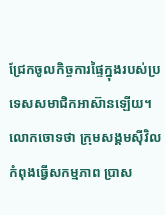ជ្រែកចូលកិច្ចការផ្ទៃក្នុងរបស់ប្រទេសសមាជិកអាស៊ានឡើយ។ លោកចោទថា ក្រុមសង្គមស៊ីវិលកំពុងធ្វើសកម្មភាព ប្រាស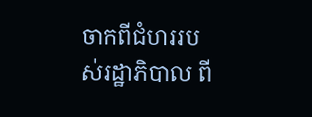ចាកពីជំហររបស់រដ្ឋាភិបាល ពី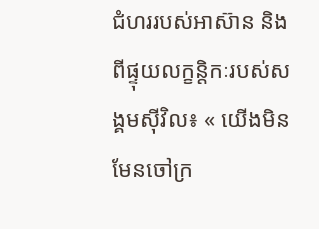ជំហររបស់អាស៊ាន និងពីផ្ទុយលក្ខន្តិកៈរបស់សង្គមស៊ីវិល៖ « យើងមិនមែនចៅក្រ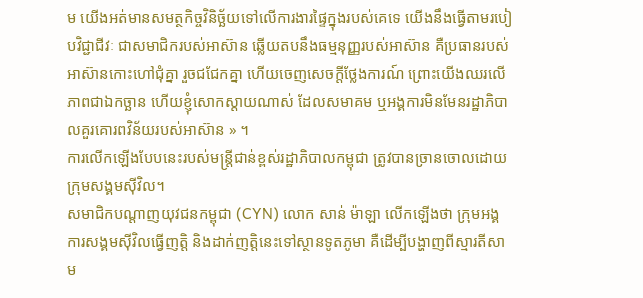ម យើងអត់មានសមត្ថកិច្ចវិនិច្ឆ័យទៅលើការងារផ្ទៃក្នុងរបស់គេទេ យើងនឹងធ្វើតាមរបៀបវិជ្ជាជីវៈ ជាសមាជិករបស់អាស៊ាន ឆ្លើយតបនឹងធម្មនុញ្ញរបស់អាស៊ាន គឺប្រធានរបស់អាស៊ានកោះហៅជុំគ្នា រួចជជែកគ្នា ហើយចេញសេចក្ដីថ្លែងការណ៍ ព្រោះយើងឈរលើភាពជាឯកច្ឆាន ហើយខ្ញុំសោកស្ដាយណាស់ ដែលសមាគម ឬអង្គការមិនមែនរដ្ឋាភិបាលគួរគោរពវិន័យរបស់អាស៊ាន » ។
ការលើកឡើងបែបនេះរបស់មន្ត្រីជាន់ខ្ពស់រដ្ឋាភិបាលកម្ពុជា ត្រូវបានច្រានចោលដោយក្រុមសង្គមស៊ីវិល។
សមាជិកបណ្ដាញយុវជនកម្ពុជា (CYN) លោក សាន់ ម៉ាឡា លើកឡើងថា ក្រុមអង្គការសង្គមស៊ីវិលធ្វើញត្តិ និងដាក់ញត្តិនេះទៅស្ថានទូតភូមា គឺដើម្បីបង្ហាញពីស្មារតីសាម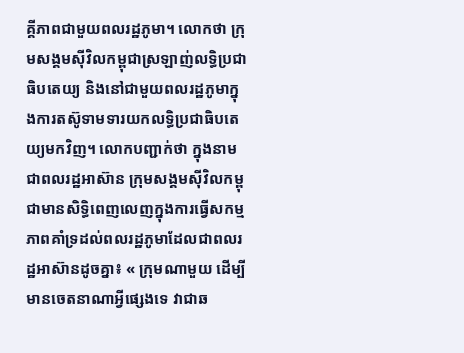គ្គីភាពជាមួយពលរដ្ឋភូមា។ លោកថា ក្រុមសង្គមស៊ីវិលកម្ពុជាស្រឡាញ់លទ្ធិប្រជាធិបតេយ្យ និងនៅជាមួយពលរដ្ឋភូមាក្នុងការតស៊ូទាមទារយកលទ្ធិប្រជាធិបតេយ្យមកវិញ។ លោកបញ្ជាក់ថា ក្នុងនាមជាពលរដ្ឋអាស៊ាន ក្រុមសង្គមស៊ីវិលកម្ពុជាមានសិទ្ធិពេញលេញក្នុងការធ្វើសកម្មភាពគាំទ្រដល់ពលរដ្ឋភូមាដែលជាពលរដ្ឋអាស៊ានដូចគ្នា៖ « ក្រុមណាមួយ ដើម្បីមានចេតនាណាអ្វីផ្សេងទេ វាជាឆ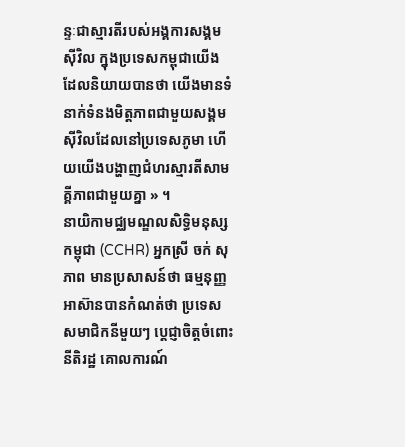ន្ទៈជាស្មារតីរបស់អង្គការសង្គមស៊ីវិល ក្នុងប្រទេសកម្ពុជាយើង ដែលនិយាយបានថា យើងមានទំនាក់ទំនងមិត្តភាពជាមួយសង្គមស៊ីវិលដែលនៅប្រទេសភូមា ហើយយើងបង្ហាញជំហរស្មារតីសាមគ្គីភាពជាមួយគ្នា » ។
នាយិកាមជ្ឈមណ្ឌលសិទ្ធិមនុស្សកម្ពុជា (CCHR) អ្នកស្រី ចក់ សុភាព មានប្រសាសន៍ថា ធម្មនុញ្ញអាស៊ានបានកំណត់ថា ប្រទេសសមាជិកនីមួយៗ ប្ដេជ្ញាចិត្តចំពោះនីតិរដ្ឋ គោលការណ៍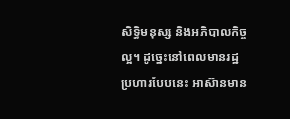សិទ្ធិមនុស្ស និងអភិបាលកិច្ចល្អ។ ដូច្នេះនៅពេលមានរដ្ឋប្រហារបែបនេះ អាស៊ានមាន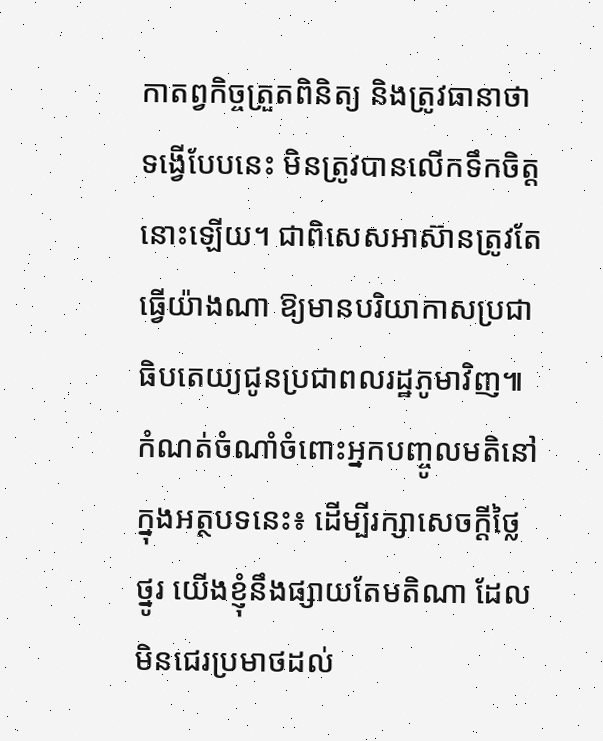កាតព្វកិច្ចត្រួតពិនិត្យ និងត្រូវធានាថា ទង្វើបែបនេះ មិនត្រូវបានលើកទឹកចិត្តនោះឡើយ។ ជាពិសេសអាស៊ានត្រូវតែធ្វើយ៉ាងណា ឱ្យមានបរិយាកាសប្រជាធិបតេយ្យជូនប្រជាពលរដ្ឋភូមាវិញ៕
កំណត់ចំណាំចំពោះអ្នកបញ្ចូលមតិនៅក្នុងអត្ថបទនេះ៖ ដើម្បីរក្សាសេចក្ដីថ្លៃថ្នូរ យើងខ្ញុំនឹងផ្សាយតែមតិណា ដែលមិនជេរប្រមាថដល់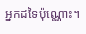អ្នកដទៃប៉ុណ្ណោះ។